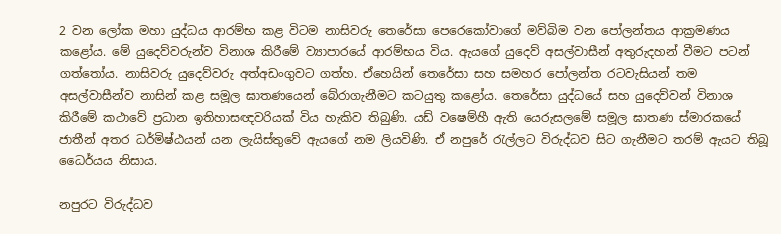2 වන ලෝක මහා යුද්ධය ආරම්භ කළ විටම නාසිවරු තෙරේසා පෙරෙකෝවාගේ මව්බිම වන පෝලන්තය ආක්‍රමණය කළෝය. මේ යුදෙව්වරුන්ව විනාශ කිරීමේ ව්‍යාපාරයේ ආරම්භය විය. ඇයගේ යුදෙව් අසල්වාසීන් අතුරුදහන් වීමට පටන් ගත්තෝය. නාසිවරු යුදෙව්වරු අත්අඩංගුවට ගත්හ. ඒහෙයින් තෙරේසා සහ සමහර පෝලන්ත රටවැසියන් තම අසල්වාසීන්ව නාසින් කළ සමූල ඝාතණයෙන් බේරාගැනීමට කටයුතු කළෝය. තෙරේසා යුද්ධයේ සහ යුදෙව්වන් විනාශ කිරීමේ කථාවේ ප්‍රධාන ඉතිහාසඥවරියක් විය හැකිව තිබුණි. යඩ් වෂෙම්හී ඇති යෙරුසලමේ සමූල ඝාතණ ස්මාරකයේ ජාතීන් අතර ධර්මිෂ්ඨයන් යන ලැයිස්තුවේ ඇයගේ නම ලියවිණි. ඒ නපුරේ රැල්ලට විරුද්ධව සිට ගැනීමට තරම් ඇයට තිබූ ධෛර්යය නිසාය.

නපුරට විරුද්ධව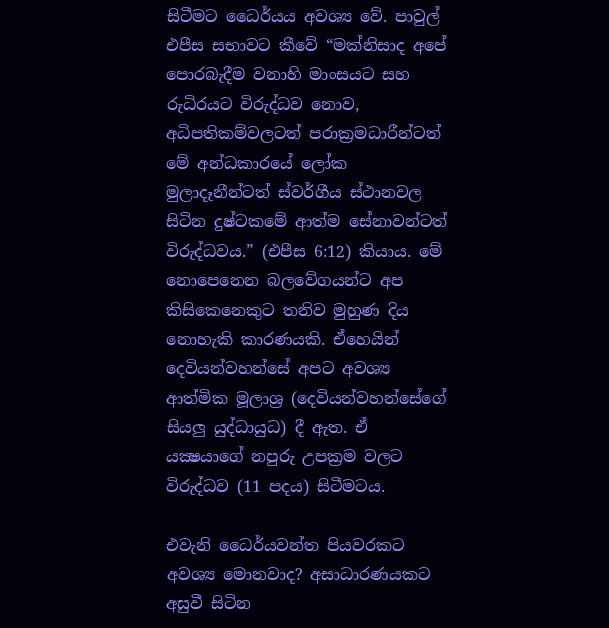සිටීමට ධෛර්යය අවශ්‍ය වේ. පාවුල් එපීස සභාවට කීවේ “මක්නිසාද අපේ පොරබැදීම වනාහි මාංසයට සහ රුධිරයට විරුද්ධව නොව, අධිපතිකම්වලටත් පරාක්‍රමධාරීන්ටත් මේ අන්ධකාරයේ ලෝක මුලාදෑනීන්ටත් ස්වර්ගීය ස්ථානවල සිටින දුෂ්ටකමේ ආත්ම සේනාවන්ටත් විරුද්ධවය.” (එපීස 6:12) කියාය. මේ නොපෙනෙන බලවේගයන්ට අප කිසිකෙනෙකුට තනිව මුහුණ දිය නොහැකි කාරණයකි. ඒහෙයින් දෙවියන්වහන්සේ අපට අවශ්‍ය ආත්මික මූලාශ්‍ර (දෙවියන්වහන්සේගේ සියලු යුද්ධායුධ) දී ඇත. ඒ යක්‍ෂයාගේ නපුරු උපක්‍රම වලට විරුද්ධව (11 පදය) සිටීමටය.

එවැනි ධෛර්යවන්ත පියවරකට අවශ්‍ය මොනවාද? අසාධාරණයකට අසුවී සිටින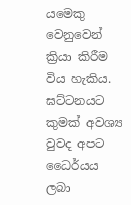යමෙකු වෙනුවෙන් ක්‍රියා කිරීම විය හැකිය. ඝට්ටනයට කුමක් අවශ්‍ය වුවද අපට ධෛර්යය ලබා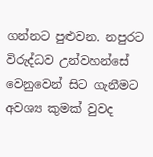ගන්නට පුළුවන. නපුරට විරුද්ධව උන්වහන්සේ වෙනුවෙන් සිට ගැනීමට අවශ්‍ය කුමක් වුවද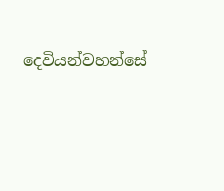දෙවියන්වහන්සේ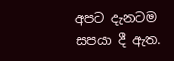අපට දැනටම සපයා දී ඇත.